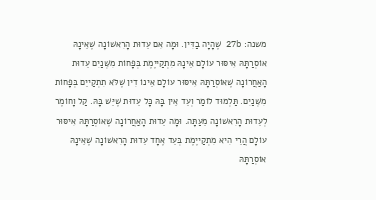משנה: 27b שֶׁהָיָה בַדִּין. וּמָה אִם עֵדוּת הָרִאשׁוֹנָה שֶׁאֵינָהּ אוֹסְרַתָּהּ אִיסּוּר עוֹלָם אֵינָהּ מִתְקַייֶמֶת בְּפָחוֹת מִשְּׁנַיִם עֵדוּת הָאַחֲרוֹנָה שֶׁאוֹסְרַתָּהּ אִיסּוּר עוֹלָם אֵינוֹ דִין שֶׁלֹּא תִתְקַייֵם בְּפָחוֹת מִשְּׁנַיִם. תַּלְמוּד לוֹמַר וְעֵד אֵין בָּהּ כָּל עֵדוּת שֶׁיֵּשׁ בָּהּ. קַל וָחוֹמֶר לְעֵדוּת הָרִאשׁוֹנָה מֵעַתָּה. וּמָה עֵדוּת הָאַחֲרוֹנָה שֶׁאוֹסְרַתָּהּ אִיסּוּר עוֹלָם הֲרֵי הִיא מִתְקַייֶמֶת בְּעֵד אֶחָד עֵדוּת הָרִאשׁוֹנָה שֶׁאֵינָהּ אוֹסְרַתָּהּ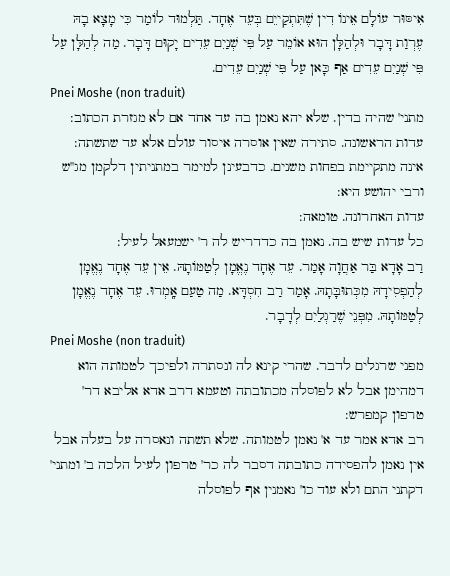אִיסּוּר עוֹלָם אֵינוֹ דִין שֶׁתִּתְקַייֵם בְּעֵד אֶחָד. תַּלְמוּד לוֹמַר כִּי מָצָא בָהּ עֶרְוַת דָּבָר וּלְהַלָּן הוּא אוֹמֵר עַל פִּי שְׁנַיִם עֵדִים יָקוּם דָּבָר. מַה לְהַלָּן עַל פִּי שְׁנַיִם עֵדִים אַף כָּאן עַל פִּי שְׁנַיִם עֵדִים.
Pnei Moshe (non traduit)
מתני' שהיה בדין. שלא יהא נאמן בה עד אחד אם לא מגזרת הכתוב:
עדות הראשונה. סתירה שאין אוסרה איסור עולם אלא עד שתשתה:
אינה מתקיימת בפחות משנים. כדבעינן למימר במתניתין דלקמן מג''ש ורבי יהושע היא:
עדות האחרונה. טומאה:
כל עדות שיש בה. נאמן בה כדדריש לה ר' ישמעאל לעיל:
רַב אָדָא בַּר אַחֲוָה אָמַר. עֵד אֶחָד נֶאֱמָן לְטַמּוֹתָהּ. אֵין עֵד אֶחָד נֶאֱמָן לְהַפְסִידָהּ מִכְּתוּבָּתָהּ. אָמַר רַב חִסְדָּא. מַה טַעַם אָֽמְרוּ. עֵד אֶחָד נֶאֱמָן לְטַמּוֹתָהּ. מִפְּנֵי שֶׁרַגְלַיִם לְדָבָר.
Pnei Moshe (non traduit)
מפני שרגלים לדבר. שהרי קינא לה ונסתרה ולפיכך לטמותה הוא דמהימן אבל לא לפוסלה מכתובתה וטעמא דרב אדא אליבא דר' טרפון קמפרש:
רב אדא אמר עד א' נאמן לטמותה. שלא תשתה ונאסרה על בעלה אבל אין נאמן להפסידה כתובתה דסבר לה כר' טרפון לעיל הלכה ב' ומתני' דקתני התם ולא עוד כו' נאמנין אף לפוסלה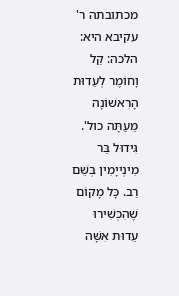מכתובתה ר' עקיבא היא:
הלכה: קַל וָחוֹמֶר לְעֵדוּת הָרִאשׁוֹנָה מֵעַתָּה כול'. גִּידוּל בַּר מִינְייָמִין בְּשֵׁם רַב. כָּל מָקוֹם שֶׁהִכְשִׁירוּ עֵדוּת אִשָּׁה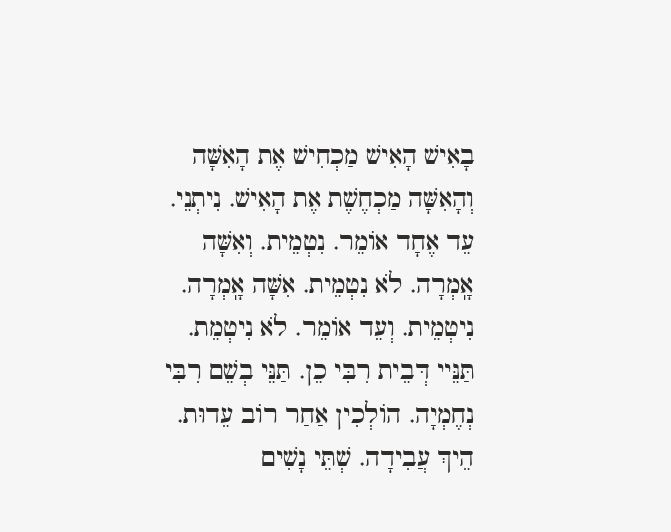בָאִישׁ הָאִישׁ מַכְחִישׁ אֶת הָאִשָּׁה וְהָאִשָּׁה מַכְחֶשֶׁת אֶת הָאִישׁ. נִיתְנֵי. עֵד אֶחָד אוֹמֵר. נִטְמֵית. וְאִשָּׁה אָֽמְרָה. לֹא נִטְמֵית. אִשָּׁה אָֽמְרָה. נִיטְמֵית. וְעֵד אוֹמֵר. לֹא נִיטְמֵת. תַּנֵּיי דְּבֵית רִבִּי כֵן. תַּנֵּי בְשֵׁם רִבִּי נְחֶמְיָה. הוֹלְכִין אַחַר רוֹב עֵדוּת. הֵיךְ עֲבִידָה. שְׁתֵּי נָשִׁים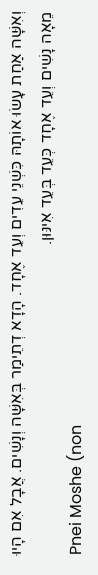וְאִשָּׁה אַחַת עָשׂוּ אוֹתָהּ כִּשְׁנֵי עֵדִים וְעֵד אֶחָד. הָדָא דְתֵימַר בְּאִשָּׁה וְנָשִׁים. אֲבָל אִם הָיוּ מֵאָה נָשִׁים וְעֵד אֶחָד כְּעֵד בְּעֵד אִינּוּן.
Pnei Moshe (non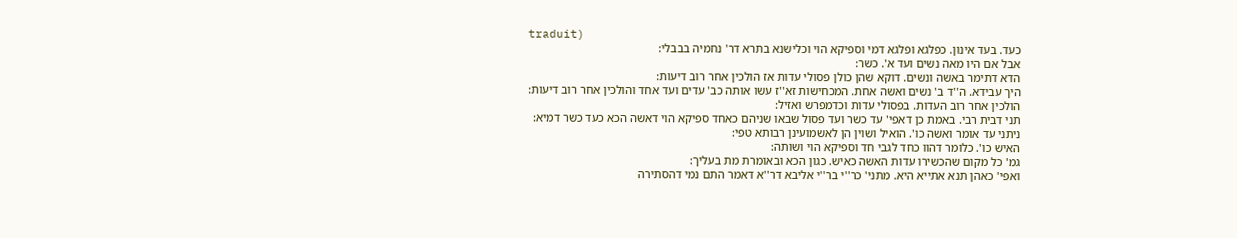traduit)
כעד. בעד אינון. כפלגא ופלגא דמי וספיקא הוי וכלישנא בתרא דר' נחמיה בבבלי:
אבל אם היו מאה נשים ועד א'. כשר:
הדא דתימר באשה ונשים. דוקא שהן כולן פסולי עדות אז הולכין אחר רוב דיעות:
היך עבידא. ה''ד ב' נשים ואשה אחת. המכחישות זא''ז עשו אותה כב' עדים ועד אחד והולכין אחר רוב דיעות:
הולכין אחר רוב העדות. בפסולי עדות וכדמפרש ואזיל:
תני דבית רבי. באמת כן דאפי' עד כשר ועד פסול שבאו שניהם כאחד ספיקא הוי דאשה הכא כעד כשר דמיא:
ניתני עד אומר ואשה כו'. הואיל ושוין הן לאשמועינן רבותא טפי:
האיש כו'. כלומר דהוו כחד לגבי חד וספיקא הוי ושותה:
גמ' כל מקום שהכשירו עדות האשה כאיש. כגון הכא ובאומרת מת בעליך:
ואפי' כאהן תנא אתייא היא. מתני' כר''י בר''י אליבא דר''א דאמר התם נמי דהסתירה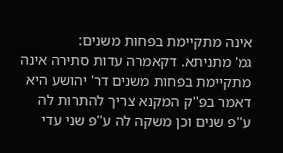אינה מתקיימת בפחות משנים:
גמ' מתניתא. דקאמרה עדות סתירה אינה מתקיימת בפחות משנים דר' יהושע היא דאמר בפ''ק המקנא צריך להתרות לה ע''פ שנים וכן משקה לה ע''פ שני עדי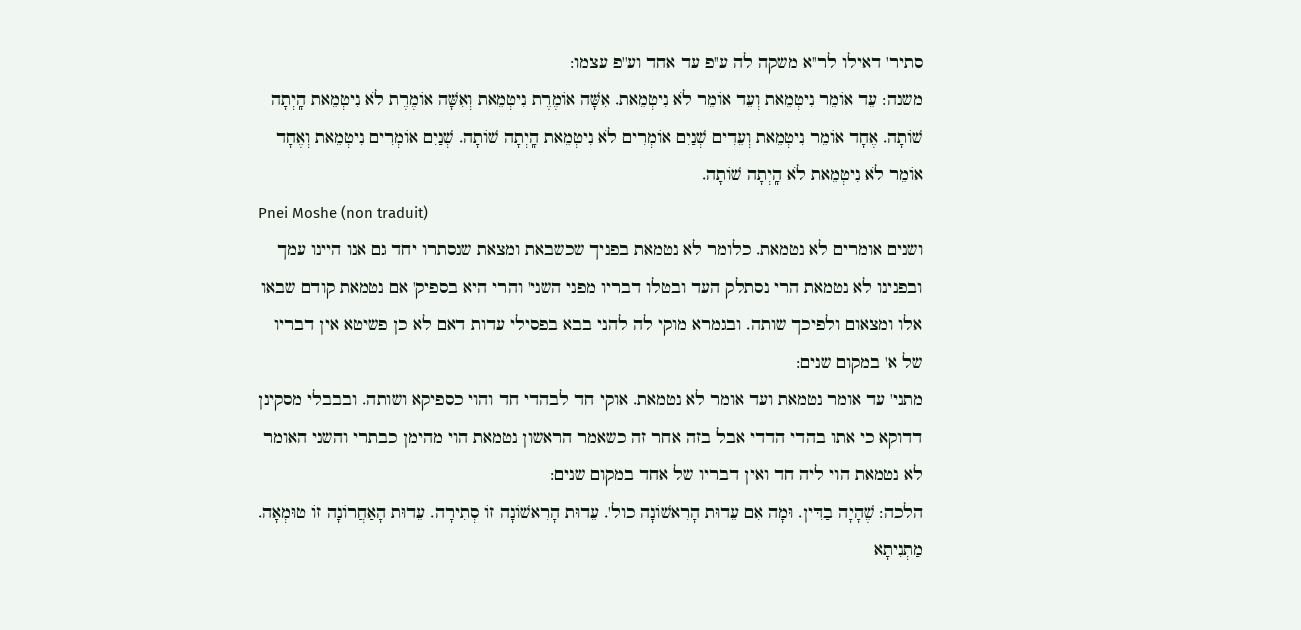סתיר' דאילו לר''א משקה לה ע''פ עד אחד וע''פ עצמו:
משנה: עֵד אוֹמֵר נִיטְמֵאת וְעֵד אוֹמֵר לֹא נִיטְמֵאת. אִשָּׁה אוֹמֶרֶת נִיטְמֵאת וְאִשָּׁה אוֹמֶרֶת לֹא נִיטְמֵאת הָֽיְתָה שׁוֹתָה. אֶחָד אוֹמֵר נִיטְמֵאת וְעֵדִים שְׁנַיִם אוֹמְרִים לֹא נִיטְמֵאת הָֽיְתָה שׁוֹתָה. שְׁנַיִם אוֹמְרִים נִיטְמֵאת וְאֶחָד אוֹמֵר לֹא נִיטְמֵאת לֹא הָֽיְתָה שׁוֹתָה.
Pnei Moshe (non traduit)
ושנים אומרים לא נטמאת. כלומר לא נטמאת בפניך שכשבאת ומצאת שנסתרו יחד גם אנו היינו עמך ובפנינו לא נטמאת הרי נסתלק העד ובטלו דבריו מפני השני' והרי היא בספיק' אם נטמאת קודם שבאו אלו ומצאום ולפיכך שותה. ובגמרא מוקי לה להני בבא בפסילי עדות דאם לא כן פשיטא אין דבריו של א' במקום שנים:
מתני' עד אומר נטמאת ועד אומר לא נטמאת. אוקי חד לבהדי חד והוי כספיקא ושותה. ובבבלי מסקינן דדוקא כי אתו בהדי הדדי אבל בזה אחר זה כשאמר הראשון נטמאת הוי מהימן כבתרי והשני האומר לא נטמאת הוי ליה חד ואין דבריו של אחד במקום שנים:
הלכה: שֶׁהָיָה בַדִּין. וּמָה אִם עֵדוּת הָרִאשׁוֹנָה כול'. עֵדוּת הָרִאשׁוֹנָה זוֹ סְתִירָה. עֵדוּת הָאַחֲרוֹנָה זוֹ טוּמְאָה. מַתְנִיתָא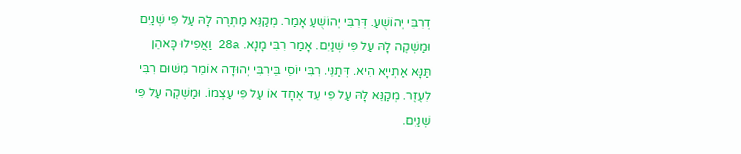דְרִבִּי יְהוֹשֻׁעַ. דְּרִבִּי יְהוֹשֻׁעַ אָמַר. מְקַנֵּא מַתְרֶה לָהּ עַל פִּי שְׁנַיִם וּמַשְׁקֶה לָהּ עַל פִּי שְׁנַיִם. אָמַר רִבִּי מָנָא. 28a וַאֲפִילוּ כָּאהֵן תַּנָּא אַתְייָא הִיא. דְּתַנֵּי. רִבִּי יוֹסֵי בֵּירִבִּי יְהוּדָה אוֹמֵר מִשּׁוּם רִבִּי לִעֶזֶר. מְקַנֵּא לָהּ עַל פִּי עֵד אֶחָד אוֹ עַל פִּי עַצְמוֹ. וּמַשְׁקֶה עַל פִּי שְׁנַיִם.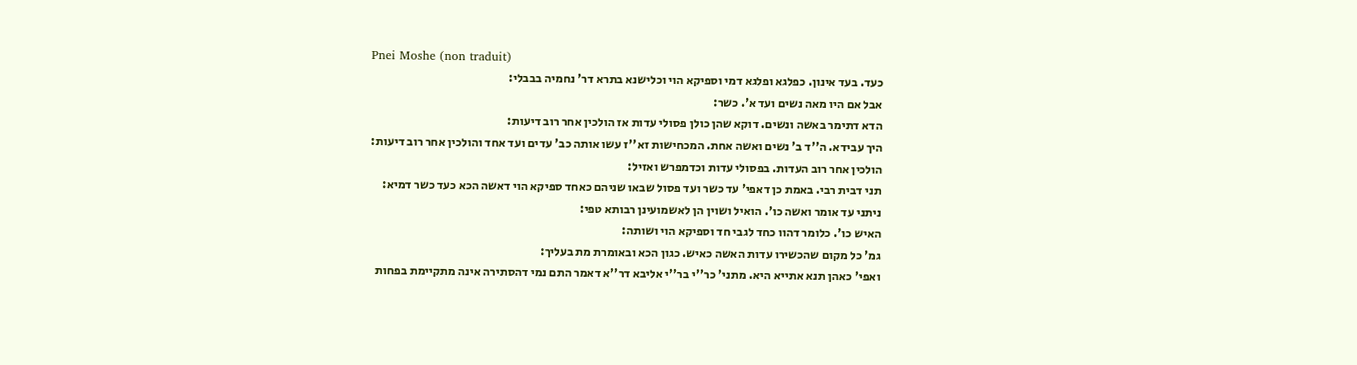Pnei Moshe (non traduit)
כעד. בעד אינון. כפלגא ופלגא דמי וספיקא הוי וכלישנא בתרא דר' נחמיה בבבלי:
אבל אם היו מאה נשים ועד א'. כשר:
הדא דתימר באשה ונשים. דוקא שהן כולן פסולי עדות אז הולכין אחר רוב דיעות:
היך עבידא. ה''ד ב' נשים ואשה אחת. המכחישות זא''ז עשו אותה כב' עדים ועד אחד והולכין אחר רוב דיעות:
הולכין אחר רוב העדות. בפסולי עדות וכדמפרש ואזיל:
תני דבית רבי. באמת כן דאפי' עד כשר ועד פסול שבאו שניהם כאחד ספיקא הוי דאשה הכא כעד כשר דמיא:
ניתני עד אומר ואשה כו'. הואיל ושוין הן לאשמועינן רבותא טפי:
האיש כו'. כלומר דהוו כחד לגבי חד וספיקא הוי ושותה:
גמ' כל מקום שהכשירו עדות האשה כאיש. כגון הכא ובאומרת מת בעליך:
ואפי' כאהן תנא אתייא היא. מתני' כר''י בר''י אליבא דר''א דאמר התם נמי דהסתירה אינה מתקיימת בפחות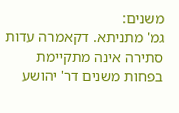משנים:
גמ' מתניתא. דקאמרה עדות סתירה אינה מתקיימת בפחות משנים דר' יהושע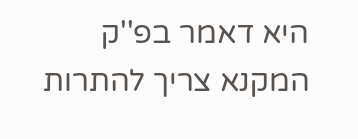היא דאמר בפ''ק המקנא צריך להתרות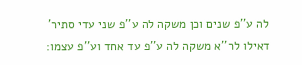לה ע''פ שנים וכן משקה לה ע''פ שני עדי סתיר' דאילו לר''א משקה לה ע''פ עד אחד וע''פ עצמו: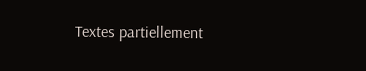Textes partiellement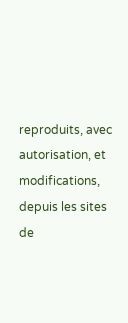reproduits, avec autorisation, et modifications, depuis les sites de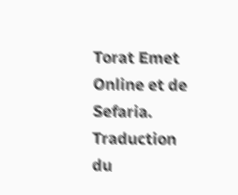Torat Emet Online et de Sefaria.
Traduction du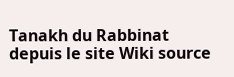Tanakh du Rabbinat depuis le site Wiki source